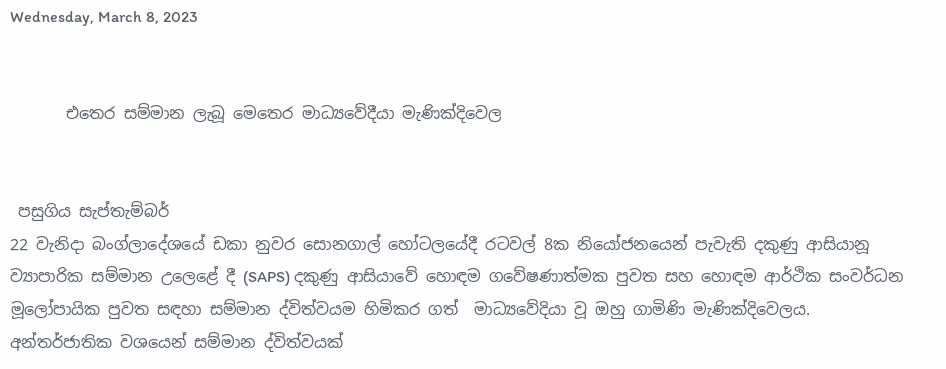Wednesday, March 8, 2023


       එතෙර සම්මාන ලැබූ මෙතෙර මාධ්‍යවේදීයා මැණික්දිවෙල


 පසුගිය සැප්තැම්බර්
22 වැනිදා බංග්ලාදේශයේ ඩකා නුවර සොනගාල් හෝටලයේදී රටවල් 8ක නියෝජනයෙන් පැවැති දකුණු ආසියානූ ව්‍යාපාරික සම්මාන උලෙළේ දී (SAPS) දකුණු ආසියාවේ හොඳම ගවේෂණාත්මක පුවත සහ හොඳම ආර්ථික සංවර්ධන මූලෝපායික පුවත සඳහා සම්මාන ද්විත්වයම හිමිකර ගත්  මාධ්‍යවේදියා වූ ඔහු ගාමිණි මැණික්දිවෙලය. අන්තර්ජාතික වශයෙන් සම්මාන ද්විත්වයක්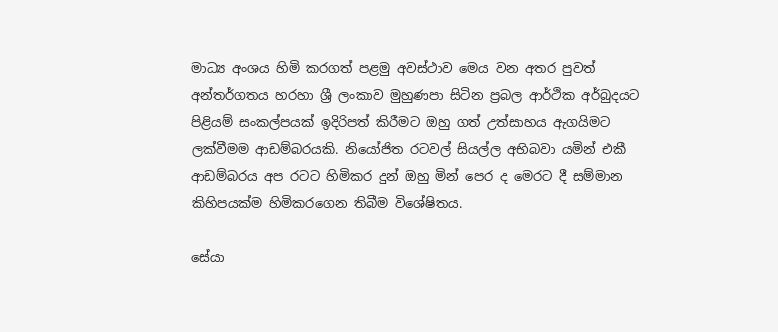මාධ්‍ය අංශය හිමි කරගත් පළමු අවස්ථාව මෙය වන අතර පුවත් අන්තර්ගතය හරහා ශ්‍රී ලංකාව මුහුණපා සිටින ප්‍රබල ආර්ථික අර්බුදයට පිළියම් සංකල්පයක් ඉදිරිපත් කිරීමට ඔහු ගත් උත්සාහය ඇගයිමට ලක්වීමම ආඩම්බරයකි. නියෝජිත රටවල් සියල්ල අභිබවා යමින් එකී ආඩම්බරය අප රටට හිමිකර දුන් ඔහු මින් පෙර ද මෙරට දී සම්මාන කිහිපයක්ම හිමිකරගෙන තිබීම විශේෂිතය.

සේයා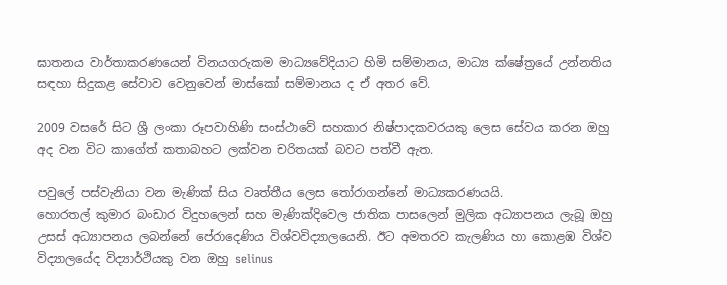ඝාතනය වාර්තාකරණයෙන් විනයගරුකම මාධ්‍යවේදියාට හිමි සම්මානය, මාධ්‍ය ක්ෂේත්‍රයේ උන්නතිය සඳහා සිදුකළ සේවාව වෙනුවෙන් මාස්කෝ සම්මානය ද ඒ අතර වේ.

2009 වසරේ සිට ශ්‍රී ලංකා රූපවාහිණි සංස්ථාවේ සහකාර නිෂ්පාදකවරයකු ලෙස සේවය කරන ඔහු අද වන විට කාගේත් කතාබහට ලක්වන චරිතයක් බවට පත්වී ඇත.

පවුලේ පස්වැනියා වන මැණික් සිය වෘත්තීය ලෙස තෝරාගන්නේ මාධ්‍යකරණයයි.
හොරතල් කුමාර බංඩාර විදුහලෙන් සහ මැණික්දිවෙල ජාතික පාසලෙන් මුලික අධ්‍යාපනය ලැබූ ඔහු උසස් අධ්‍යාපනය ලබන්නේ පේරාදෙණිය විශ්වවිද්‍යාලයෙනි. ඊට අමතරව කැලණිය හා කොළඹ විශ්ව විද්‍යාලයේද විද්‍යාර්ථියකු වන ඔහු selinus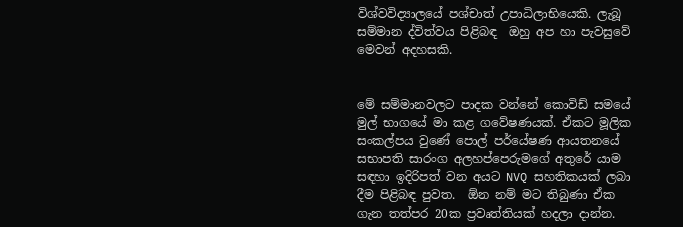විශ්වවිද්‍යාලයේ පශ්චාත් උපාධිලාභියෙකි. ලැබූ සම්මාන ද්විත්වය පිළිබඳ  ඔහු අප හා පැවසුවේ මෙවන් අදහසකි.


මේ සම්මානවලට පාදක වන්නේ කොවිඩ් සමයේ මුල් භාගයේ මා කළ ගවේෂණයක්. ඒකට මූලික සංකල්පය වුණේ පොල් පර්යේෂණ ආයතනයේ සභාපති සාරංග අලහප්පෙරුමගේ අතුරේ යාම සඳහා ඉදිරිපත් වන අයට NVQ සහතිකයක් ලබා දීම පිළිබඳ පුවත.  ඕන නම් මට තිබුණා ඒක ගැන තත්පර 20ක ප්‍රවෘත්තියක් හදලා දාන්න.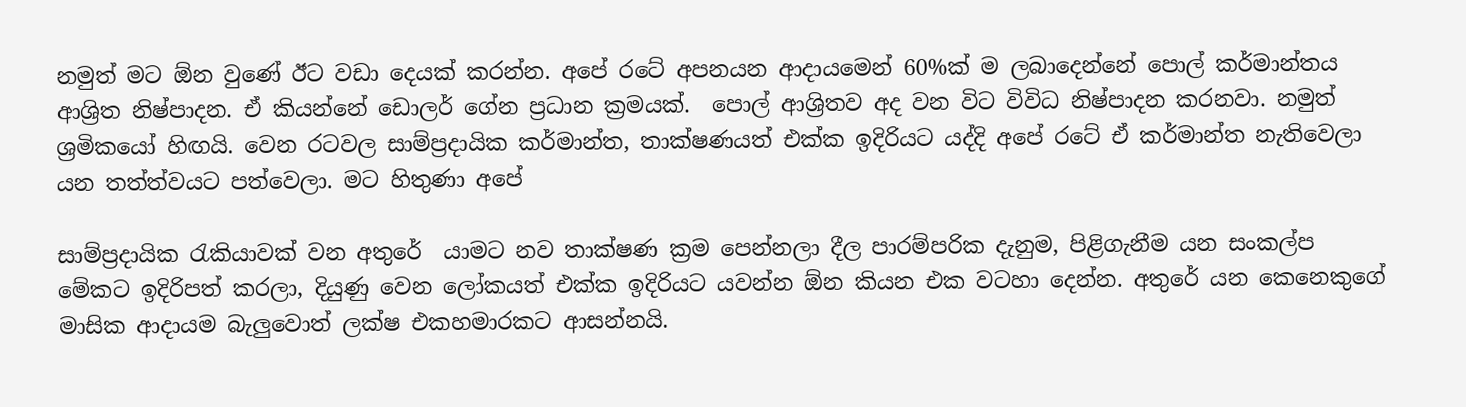නමුත් මට ඕන වුණේ ඊට වඩා දෙයක් කරන්න. අපේ රටේ අපනයන ආදායමෙන් 60%ක් ම ලබාදෙන්නේ පොල් කර්මාන්තය ආශ්‍රිත නිෂ්පාදන. ඒ කියන්නේ ඩොලර් ගේන ප්‍රධාන ක්‍රමයක්.  පොල් ආශ්‍රිතව අද වන විට විවිධ නිෂ්පාදන කරනවා. නමුත් ශ්‍රමිකයෝ හිඟයි. වෙන රටවල සාම්ප්‍රදායික කර්මාන්ත, තාක්ෂණයත් එක්ක ඉදිරියට යද්දි අපේ රටේ ඒ කර්මාන්ත නැතිවෙලා යන තත්ත්වයට පත්වෙලා. මට හිතුණා අපේ

සාම්ප්‍රදායික රැකියාවක් වන අතුරේ  යාමට නව තාක්ෂණ ක්‍රම පෙන්නලා දීල පාරම්පරික දැනුම, පිළිගැනීම යන සංකල්ප මේකට ඉදිරිපත් කරලා, දියුණු වෙන ලෝකයත් එක්ක ඉදිරියට යවන්න ඕන කියන එක වටහා දෙන්න. අතුරේ යන කෙනෙකුගේ මාසික ආදායම බැලුවොත් ලක්ෂ එකහමාරකට ආසන්නයි.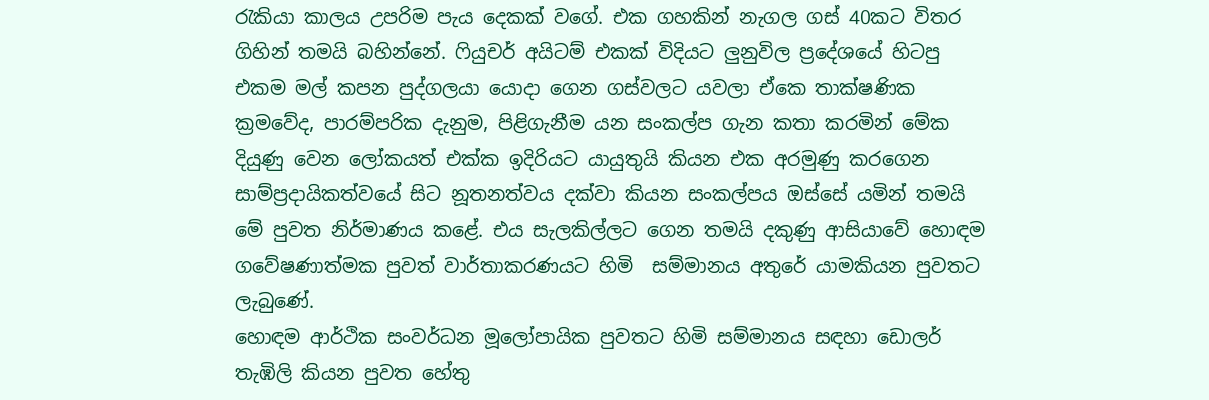රැකියා කාලය උපරිම පැය දෙකක් වගේ. එක ගහකින් නැගල ගස් 40කට විතර ගිහින් තමයි බහින්නේ. ෆියුචර් අයිටම් එකක් විදියට ලුනුවිල ප්‍රදේශයේ හිටපු එකම මල් කපන පුද්ගලයා යොදා ගෙන ගස්වලට යවලා ඒකෙ තාක්ෂණික ක්‍රමවේද, පාරම්පරික දැනුම, පිළිගැනීම යන සංකල්ප ගැන කතා කරමින් මේක දියුණු වෙන ලෝකයත් එක්ක ඉදිරියට යායුතුයි කියන එක අරමුණු කරගෙන සාම්ප්‍රදායිකත්වයේ සිට නූතනත්වය දක්වා කියන සංකල්පය ඔස්සේ යමින් තමයි මේ පුවත නිර්මාණය කළේ. එය සැලකිල්ලට ගෙන තමයි දකුණු ආසියාවේ හොඳම ගවේෂණාත්මක පුවත් වාර්තාකරණයට හිමි  සම්මානය අතුරේ යාමකියන පුවතට ලැබුණේ.
හොඳම ආර්ථික සංවර්ධන මූලෝපායික පුවතට හිමි සම්මානය සඳහා ඩොලර් තැඹිලි කියන පුවත හේතු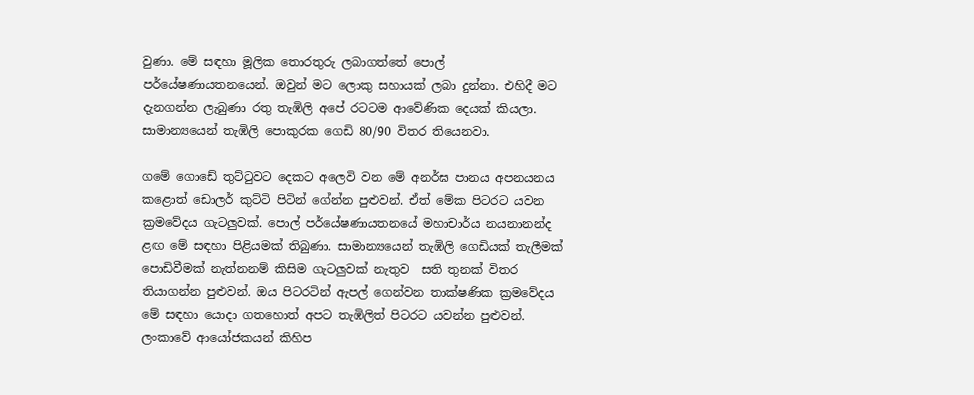වුණා. මේ සඳහා මූලික තොරතුරු ලබාගත්තේ පොල් පර්යේෂණායතනයෙන්. ඔවුන් මට ලොකු සහායක් ලබා දුන්නා. එහිදී මට දැනගන්න ලැබුණා රතු තැඹිලි අපේ රටටම ආවේණික දෙයක් කියලා. සාමාන්‍යයෙන් තැඹිලි පොකුරක ගෙඩි 80/90 විතර තියෙනවා.

ගමේ ගොඩේ තුට්ටුවට දෙකට අලෙවි වන මේ අනර්ඝ පානය අපනයනය කළොත් ඩොලර් කුට්ටි පිටින් ගේන්න පුළුවන්. ඒත් මේක පිටරට යවන ක්‍රමවේදය ගැටලුවක්. පොල් පර්යේෂණායතනයේ මහාචාර්ය නයනානන්ද ළඟ මේ සඳහා පිළියමක් තිබුණා. සාමාන්‍යයෙන් තැඹිලි ගෙඩියක් තැලීමක් පොඩිවීමක් නැත්නනම් කිසිම ගැටලුවක් නැතුව  සති තුනක් විතර තියාගන්න පුළුවන්. ඔය පිටරටින් ඇපල් ගෙන්වන තාක්ෂණික ක්‍රමවේදය මේ සඳහා යොදා ගතහොත් අපට තැඹිලිත් පිටරට යවන්න පුළුවන්. ලංකාවේ ආයෝජකයන් කිහිප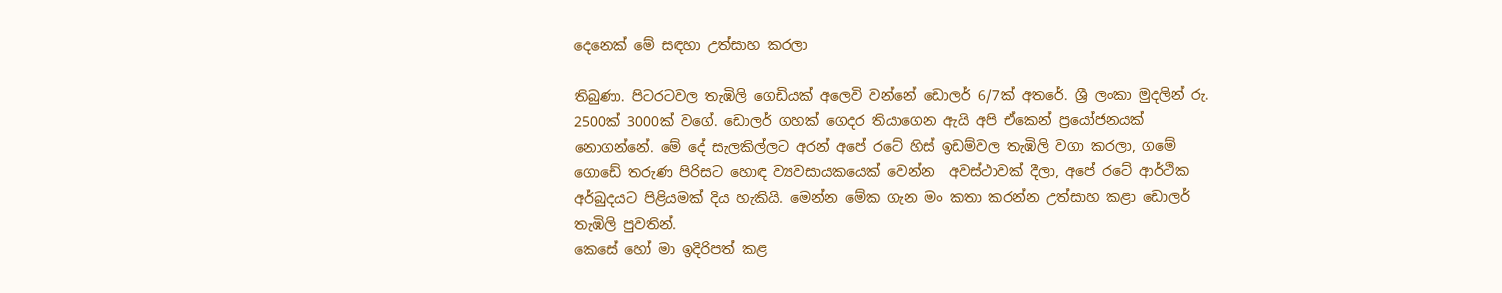දෙනෙක් මේ සඳහා උත්සාහ කරලා

තිබුණා. පිටරටවල තැඹිලි ගෙඩියක් අලෙවි වන්නේ ඩොලර් 6/7ක් අතරේ. ශ්‍රී ලංකා මුදලින් රු. 2500ක් 3000ක් වගේ. ඩොලර් ගහක් ගෙදර තියාගෙන ඇයි අපි ඒකෙන් ප්‍රයෝජනයක් නොගන්නේ. මේ දේ සැලකිල්ලට අරන් අපේ රටේ හිස් ඉඩම්වල තැඹිලි වගා කරලා, ගමේ ගොඩේ තරුණ පිරිසට හොඳ ව්‍යවසායකයෙක් වෙන්න  අවස්ථාවක් දීලා, අපේ රටේ ආර්ථික අර්බුදයට පිළියමක් දිය හැකියි. මෙන්න මේක ගැන මං කතා කරන්න උත්සාහ කළා ඩොලර් තැඹිලි පුවතින්.
කෙසේ හෝ මා ඉදිරිපත් කළ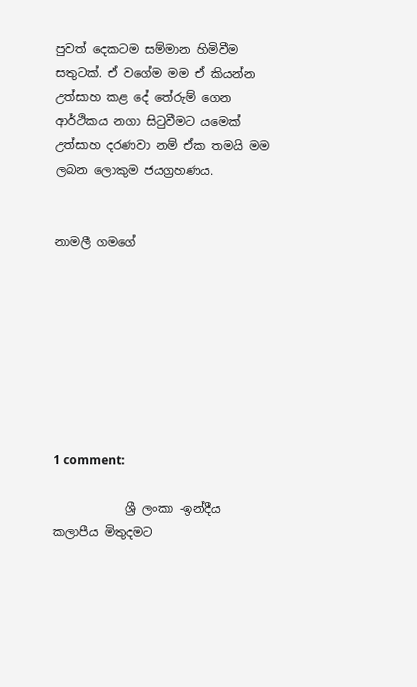පුවත් දෙකටම සම්මාන හිමිවීම සතුටක්. ඒ වගේම මම ඒ කියන්න උත්සාහ කළ දේ තේරුම් ගෙන ආර්ථිකය නගා සිටුවීමට යමෙක් උත්සාහ දරණවා නම් ඒක තමයි මම ලබන ලොකුම ජයග්‍රහණය.


නාමලී ගමගේ








1 comment:

            ශ්‍රී ලංකා -ඉන්දීය කලාපීය මිතුදමට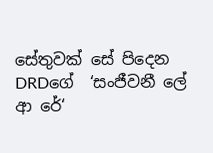සේතුවක් සේ පිදෙන                                      DRDගේ  ‘සංජීවනී ලේ ආ රේ‘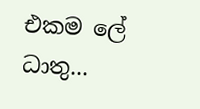එකම ලේ ධාතු...